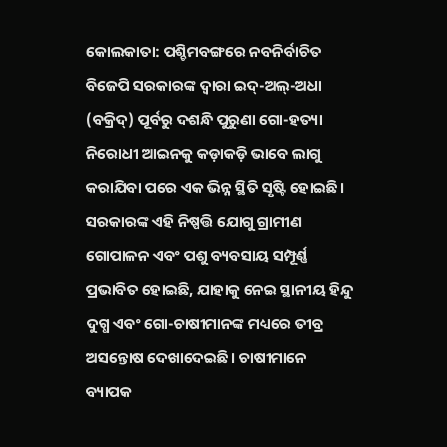କୋଲକାତା: ପଶ୍ଚିମବଙ୍ଗରେ ନବନିର୍ବାଚିତ ବିଜେପି ସରକାରଙ୍କ ଦ୍ୱାରା ଇଦ୍-ଅଲ୍-ଅଧା (ବକ୍ରିଦ୍) ପୂର୍ବରୁ ଦଶନ୍ଧି ପୁରୁଣା ଗୋ-ହତ୍ୟା ନିରୋଧୀ ଆଇନକୁ କଡ଼ାକଡ଼ି ଭାବେ ଲାଗୁ କରାଯିବା ପରେ ଏକ ଭିନ୍ନ ସ୍ଥିତି ସୃଷ୍ଟି ହୋଇଛି। ସରକାରଙ୍କ ଏହି ନିଷ୍ପତ୍ତି ଯୋଗୁ ଗ୍ରାମୀଣ ଗୋପାଳନ ଏବଂ ପଶୁ ବ୍ୟବସାୟ ସମ୍ପୂର୍ଣ୍ଣ ପ୍ରଭାବିତ ହୋଇଛି, ଯାହାକୁ ନେଇ ସ୍ଥାନୀୟ ହିନ୍ଦୁ ଦୁଗ୍ଧ ଏବଂ ଗୋ-ଚାଷୀମାନଙ୍କ ମଧ୍ୟରେ ତୀବ୍ର ଅସନ୍ତୋଷ ଦେଖାଦେଇଛି। ଚାଷୀମାନେ ବ୍ୟାପକ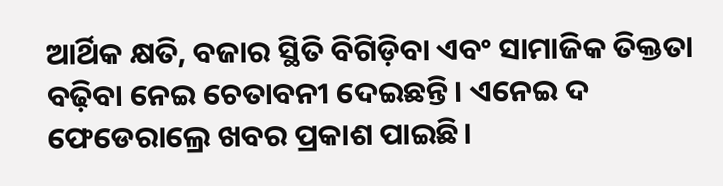ଆର୍ଥିକ କ୍ଷତି, ବଜାର ସ୍ଥିତି ବିଗିଡ଼ିବା ଏବଂ ସାମାଜିକ ତିକ୍ତତା ବଢ଼ିବା ନେଇ ଚେତାବନୀ ଦେଇଛନ୍ତି। ଏନେଇ ଦ ଫେଡେରାଲ୍ରେ ଖବର ପ୍ରକାଶ ପାଇଛି।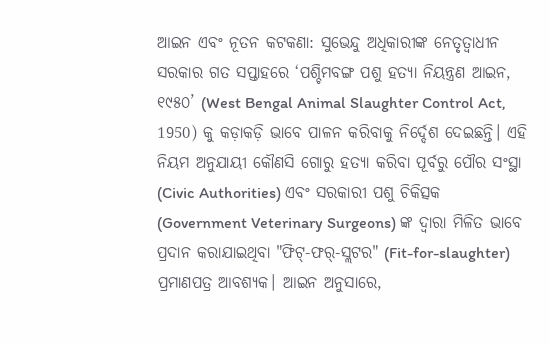ଆଇନ ଏବଂ ନୂତନ କଟକଣା: ସୁଭେନ୍ଦୁ ଅଧିକାରୀଙ୍କ ନେତୃତ୍ୱାଧୀନ ସରକାର ଗତ ସପ୍ତାହରେ ‘ପଶ୍ଚିମବଙ୍ଗ ପଶୁ ହତ୍ୟା ନିୟନ୍ତ୍ରଣ ଆଇନ, ୧୯୫୦’ (West Bengal Animal Slaughter Control Act, 1950) କୁ କଡ଼ାକଡ଼ି ଭାବେ ପାଳନ କରିବାକୁ ନିର୍ଦ୍ଦେଶ ଦେଇଛନ୍ତି। ଏହି ନିୟମ ଅନୁଯାୟୀ କୌଣସି ଗୋରୁ ହତ୍ୟା କରିବା ପୂର୍ବରୁ ପୌର ସଂସ୍ଥା (Civic Authorities) ଏବଂ ସରକାରୀ ପଶୁ ଚିକିତ୍ସକ (Government Veterinary Surgeons) ଙ୍କ ଦ୍ୱାରା ମିଳିତ ଭାବେ ପ୍ରଦାନ କରାଯାଇଥିବା "ଫିଟ୍-ଫର୍-ସ୍ଲଟର" (Fit-for-slaughter) ପ୍ରମାଣପତ୍ର ଆବଶ୍ୟକ। ଆଇନ ଅନୁସାରେ,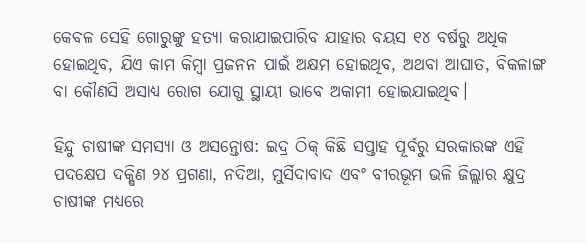କେବଳ ସେହି ଗୋରୁଙ୍କୁ ହତ୍ୟା କରାଯାଇପାରିବ ଯାହାର ବୟସ ୧୪ ବର୍ଷରୁ ଅଧିକ ହୋଇଥିବ, ଯିଏ କାମ କିମ୍ବା ପ୍ରଜନନ ପାଇଁ ଅକ୍ଷମ ହୋଇଥିବ, ଅଥବା ଆଘାତ, ବିକଳାଙ୍ଗ ବା କୌଣସି ଅସାଧ୍ୟ ରୋଗ ଯୋଗୁ ସ୍ଥାୟୀ ଭାବେ ଅକାମୀ ହୋଇଯାଇଥିବ।

ହିନ୍ଦୁ ଚାଷୀଙ୍କ ସମସ୍ୟା ଓ ଅସନ୍ତୋଷ: ଇଦ୍ର ଠିକ୍ କିଛି ସପ୍ତାହ ପୂର୍ବରୁ ସରକାରଙ୍କ ଏହି ପଦକ୍ଷେପ ଦକ୍ଷିଣ ୨୪ ପ୍ରଗଣା, ନଦିଆ, ମୁର୍ସିଦାବାଦ ଏବଂ ବୀରଭୂମ ଭଳି ଜିଲ୍ଲାର କ୍ଷୁଦ୍ର ଚାଷୀଙ୍କ ମଧ୍ୟରେ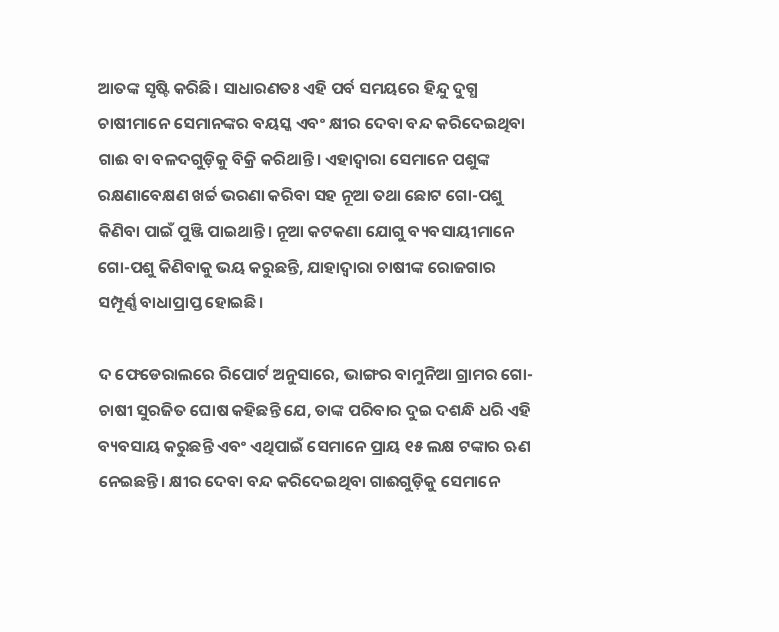ଆତଙ୍କ ସୃଷ୍ଟି କରିଛି। ସାଧାରଣତଃ ଏହି ପର୍ବ ସମୟରେ ହିନ୍ଦୁ ଦୁଗ୍ଧ ଚାଷୀମାନେ ସେମାନଙ୍କର ବୟସ୍କ ଏବଂ କ୍ଷୀର ଦେବା ବନ୍ଦ କରିଦେଇଥିବା ଗାଈ ବା ବଳଦଗୁଡ଼ିକୁ ବିକ୍ରି କରିଥାନ୍ତି। ଏହାଦ୍ୱାରା ସେମାନେ ପଶୁଙ୍କ ରକ୍ଷଣାବେକ୍ଷଣ ଖର୍ଚ୍ଚ ଭରଣା କରିବା ସହ ନୂଆ ତଥା ଛୋଟ ଗୋ-ପଶୁ କିଣିବା ପାଇଁ ପୁଞ୍ଜି ପାଇଥାନ୍ତି। ନୂଆ କଟକଣା ଯୋଗୁ ବ୍ୟବସାୟୀମାନେ ଗୋ-ପଶୁ କିଣିବାକୁ ଭୟ କରୁଛନ୍ତି, ଯାହାଦ୍ୱାରା ଚାଷୀଙ୍କ ରୋଜଗାର ସମ୍ପୂର୍ଣ୍ଣ ବାଧାପ୍ରାପ୍ତ ହୋଇଛି।

ଦ ଫେଡେରାଲରେ ରିପୋର୍ଟ ଅନୁସାରେ, ଭାଙ୍ଗର ବାମୁନିଆ ଗ୍ରାମର ଗୋ-ଚାଷୀ ସୁରଜିତ ଘୋଷ କହିଛନ୍ତି ଯେ, ତାଙ୍କ ପରିବାର ଦୁଇ ଦଶନ୍ଧି ଧରି ଏହି ବ୍ୟବସାୟ କରୁଛନ୍ତି ଏବଂ ଏଥିପାଇଁ ସେମାନେ ପ୍ରାୟ ୧୫ ଲକ୍ଷ ଟଙ୍କାର ଋଣ ନେଇଛନ୍ତି। କ୍ଷୀର ଦେବା ବନ୍ଦ କରିଦେଇଥିବା ଗାଈଗୁଡ଼ିକୁ ସେମାନେ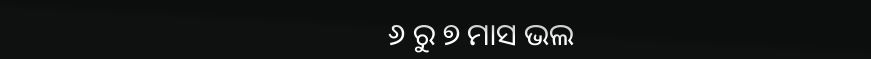୬ ରୁ ୭ ମାସ ଭଲ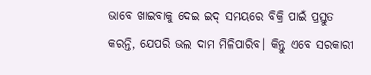ଭାବେ ଖାଇବାକୁ ଦେଇ ଇଦ୍ ସମୟରେ ବିକ୍ରି ପାଇଁ ପ୍ରସ୍ତୁତ କରନ୍ତି, ଯେପରି ଭଲ ଦାମ ମିଳିପାରିବ। କିନ୍ତୁ ଏବେ ସରକାରୀ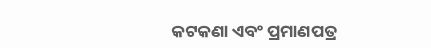କଟକଣା ଏବଂ ପ୍ରମାଣପତ୍ର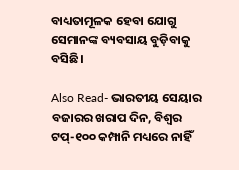ବାଧ୍ୟତାମୂଳକ ହେବା ଯୋଗୁ ସେମାନଙ୍କ ବ୍ୟବସାୟ ବୁଡ଼ିବାକୁ ବସିଛି।

Also Read- ଭାରତୀୟ ସେୟାର ବଜାରର ଖରାପ ଦିନ, ବିଶ୍ୱର ଟପ୍-୧୦୦ କମ୍ପାନି ମଧ୍ୟରେ ନାହିଁ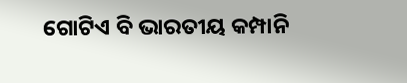ଗୋଟିଏ ବି ଭାରତୀୟ କମ୍ପାନି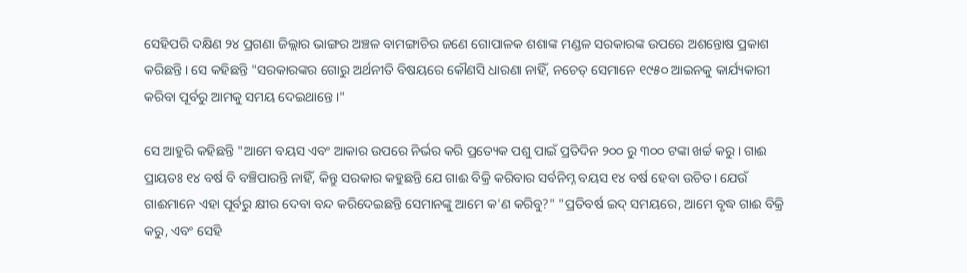ସେହିପରି ଦକ୍ଷିଣ ୨୪ ପ୍ରଗଣା ଜିଲ୍ଲାର ଭାଙ୍ଗର ଅଞ୍ଚଳ ବାମଙ୍ଗାଚିର ଜଣେ ଗୋପାଳକ ଶଶାଙ୍କ ମଣ୍ଡଳ ସରକାରଙ୍କ ଉପରେ ଅଶନ୍ତୋଷ ପ୍ରକାଶ କରିଛନ୍ତି। ସେ କହିଛନ୍ତି "ସରକାରଙ୍କର ଗୋରୁ ଅର୍ଥନୀତି ବିଷୟରେ କୌଣସି ଧାରଣା ନାହିଁ, ନଚେତ୍ ସେମାନେ ୧୯୫୦ ଆଇନକୁ କାର୍ଯ୍ୟକାରୀ କରିବା ପୂର୍ବରୁ ଆମକୁ ସମୟ ଦେଇଥାନ୍ତେ।"

ସେ ଆହୁରି କହିଛନ୍ତି "ଆମେ ବୟସ ଏବଂ ଆକାର ଉପରେ ନିର୍ଭର କରି ପ୍ରତ୍ୟେକ ପଶୁ ପାଇଁ ପ୍ରତିଦିନ ୨୦୦ ରୁ ୩୦୦ ଟଙ୍କା ଖର୍ଚ୍ଚ କରୁ। ଗାଈ ପ୍ରାୟତଃ ୧୪ ବର୍ଷ ବି ବଞ୍ଚିପାରନ୍ତି ନାହିଁ, କିନ୍ତୁ ସରକାର କହୁଛନ୍ତି ଯେ ଗାଈ ବିକ୍ରି କରିବାର ସର୍ବନିମ୍ନ ବୟସ ୧୪ ବର୍ଷ ହେବା ଉଚିତ। ଯେଉଁ ଗାଈମାନେ ଏହା ପୂର୍ବରୁ କ୍ଷୀର ଦେବା ବନ୍ଦ କରିଦେଇଛନ୍ତି ସେମାନଙ୍କୁ ଆମେ କ'ଣ କରିବୁ?" "ପ୍ରତିବର୍ଷ ଇଦ୍ ସମୟରେ, ଆମେ ବୃଦ୍ଧ ଗାଈ ବିକ୍ରି କରୁ, ଏବଂ ସେହି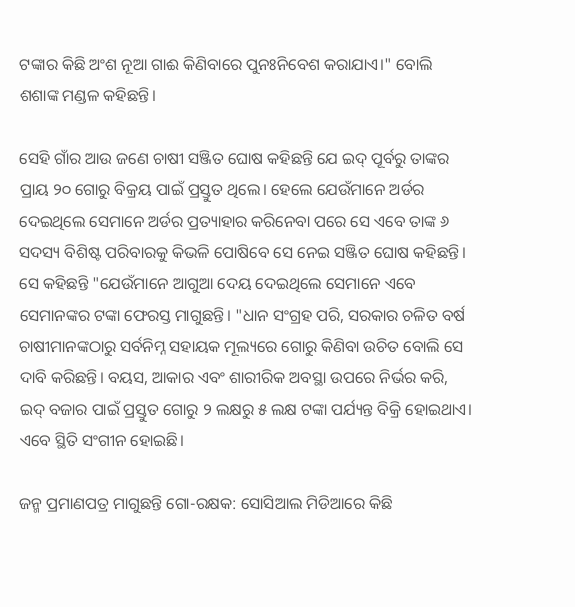ଟଙ୍କାର କିଛି ଅଂଶ ନୂଆ ଗାଈ କିଣିବାରେ ପୁନଃନିବେଶ କରାଯାଏ।" ବୋଲି ଶଶାଙ୍କ ମଣ୍ଡଳ କହିଛନ୍ତି।

ସେହି ଗାଁର ଆଉ ଜଣେ ଚାଷୀ ସଞ୍ଜିତ ଘୋଷ କହିଛନ୍ତି ଯେ ଇଦ୍ ପୂର୍ବରୁ ତାଙ୍କର ପ୍ରାୟ ୨୦ ଗୋରୁ ବିକ୍ରୟ ପାଇଁ ପ୍ରସ୍ତୁତ ଥିଲେ। ହେଲେ ଯେଉଁମାନେ ଅର୍ଡର ଦେଇଥିଲେ ସେମାନେ ଅର୍ଡର ପ୍ରତ୍ୟାହାର କରିନେବା ପରେ ସେ ଏବେ ତାଙ୍କ ୬ ସଦସ୍ୟ ବିଶିଷ୍ଟ ପରିବାରକୁ କିଭଳି ପୋଷିବେ ସେ ନେଇ ସଞ୍ଜିତ ଘୋଷ କହିଛନ୍ତି। ସେ କହିଛନ୍ତି "ଯେଉଁମାନେ ଆଗୁଆ ଦେୟ ଦେଇଥିଲେ ସେମାନେ ଏବେ ସେମାନଙ୍କର ଟଙ୍କା ଫେରସ୍ତ ମାଗୁଛନ୍ତି। "ଧାନ ସଂଗ୍ରହ ପରି, ସରକାର ଚଳିତ ବର୍ଷ ଚାଷୀମାନଙ୍କଠାରୁ ସର୍ବନିମ୍ନ ସହାୟକ ମୂଲ୍ୟରେ ଗୋରୁ କିଣିବା ଉଚିତ ବୋଲି ସେ ଦାବି କରିଛନ୍ତି। ବୟସ, ଆକାର ଏବଂ ଶାରୀରିକ ଅବସ୍ଥା ଉପରେ ନିର୍ଭର କରି, ଇଦ୍ ବଜାର ପାଇଁ ପ୍ରସ୍ତୁତ ଗୋରୁ ୨ ଲକ୍ଷରୁ ୫ ଲକ୍ଷ ଟଙ୍କା ପର୍ଯ୍ୟନ୍ତ ବିକ୍ରି ହୋଇଥାଏ। ଏବେ ସ୍ଥିତି ସଂଗୀନ ହୋଇଛି।

ଜନ୍ମ ପ୍ରମାଣପତ୍ର ମାଗୁଛନ୍ତି ଗୋ-ରକ୍ଷକ: ସୋସିଆଲ ମିଡିଆରେ କିଛି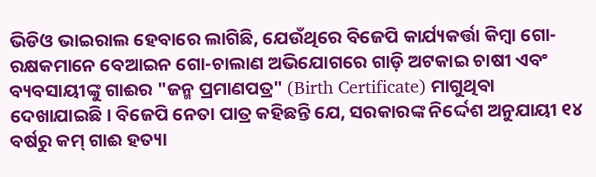ଭିଡିଓ ଭାଇରାଲ ହେବାରେ ଲାଗିଛି, ଯେଉଁଥିରେ ବିଜେପି କାର୍ଯ୍ୟକର୍ତ୍ତା କିମ୍ବା ଗୋ-ରକ୍ଷକମାନେ ବେଆଇନ ଗୋ-ଚାଲାଣ ଅଭିଯୋଗରେ ଗାଡ଼ି ଅଟକାଇ ଚାଷୀ ଏବଂ ବ୍ୟବସାୟୀଙ୍କୁ ଗାଈର "ଜନ୍ମ ପ୍ରମାଣପତ୍ର" (Birth Certificate) ମାଗୁଥିବା ଦେଖାଯାଇଛି। ବିଜେପି ନେତା ପାତ୍ର କହିଛନ୍ତି ଯେ, ସରକାରଙ୍କ ନିର୍ଦ୍ଦେଶ ଅନୁଯାୟୀ ୧୪ ବର୍ଷରୁ କମ୍ ଗାଈ ହତ୍ୟା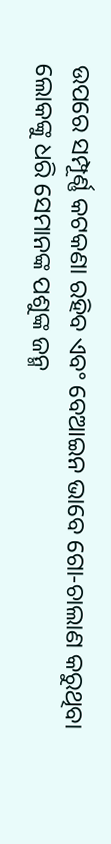ଉପରେ ସମ୍ପୂର୍ଣ୍ଣ କଟକଣା ରହିବ ଏବଂ ବେଆଇନ ଭାବେ ଗୋ-ଚାଲାଣ କରୁଥିବା ଲୋକଙ୍କୁ ଧରି ସେମାନଙ୍କ ପଶୁଙ୍କ ଜନ୍ମ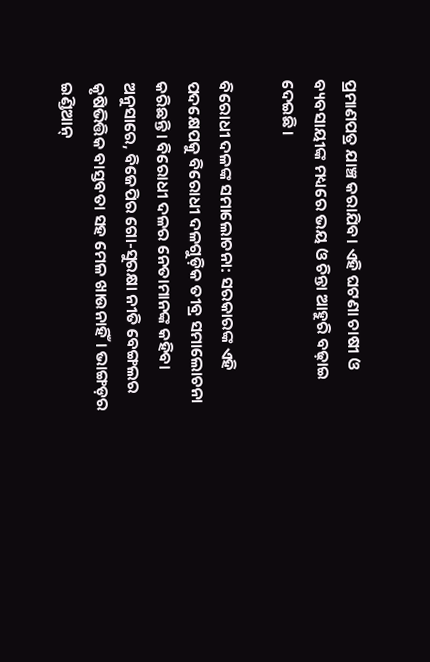ପ୍ରମାଣପତ୍ର ଯାଞ୍ଚ କରାଯିବ। ଏହି ଘଟଣା ଚାଷୀ ଓ ବ୍ୟବସାୟୀଙ୍କ ମଧ୍ୟରେ ଭୟ ଓ ଚିନ୍ତା ଆହୁରି ବଢ଼ାଇ ଦେଇଛି।

ବିରୋଧୀ ଦଳଙ୍କ ସମାଲୋଚନା: ସରକାରଙ୍କ ଏହି ପଦକ୍ଷେପକୁ ବିରୋଧୀ ଦଳଗୁଡ଼ିକ ତୀବ୍ର ସମାଲୋଚନା କରିଛନ୍ତି। ବିରୋଧୀ ଦଳର ନେତାମାନଙ୍କ କହିବା ଅନୁସାରେ, ବିଜେପିର ଗୋ-ସୁରକ୍ଷା ନୀତି ବେଙ୍ଗଲର କୃଷିଭିତ୍ତିକ ବାସ୍ତବତା ସହ ମେଳ ଖାଉନାହିଁ। ଭାଙ୍ଗଡ଼ର ଇଣ୍ଡିଆନ୍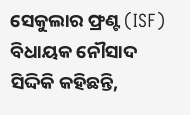ସେକୁଲାର ଫ୍ରଣ୍ଟ (ISF) ବିଧାୟକ ନୌସାଦ ସିଦ୍ଦିକି କହିଛନ୍ତି,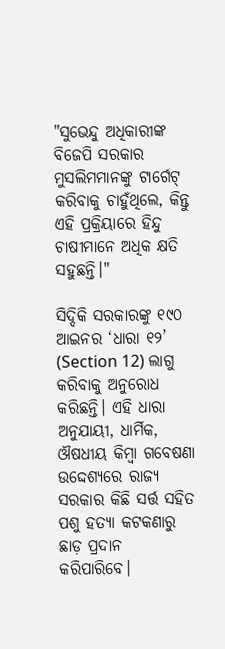"ସୁଭେନ୍ଦୁ ଅଧିକାରୀଙ୍କ ବିଜେପି ସରକାର ମୁସଲିମମାନଙ୍କୁ ଟାର୍ଗେଟ୍ କରିବାକୁ ଚାହୁଁଥିଲେ, କିନ୍ତୁ ଏହି ପ୍ରକ୍ରିୟାରେ ହିନ୍ଦୁ ଚାଷୀମାନେ ଅଧିକ କ୍ଷତି ସହୁଛନ୍ତି।"

ସିଦ୍ଦିକି ସରକାରଙ୍କୁ ୧୯୦ ଆଇନର ‘ଧାରା ୧୨’ (Section 12) ଲାଗୁ କରିବାକୁ ଅନୁରୋଧ କରିଛନ୍ତି। ଏହି ଧାରା ଅନୁଯାୟୀ, ଧାର୍ମିକ, ଔଷଧୀୟ କିମ୍ବା ଗବେଷଣା ଉଦ୍ଦେଶ୍ୟରେ ରାଜ୍ୟ ସରକାର କିଛି ସର୍ତ୍ତ ସହିତ ପଶୁ ହତ୍ୟା କଟକଣାରୁ ଛାଡ଼ ପ୍ରଦାନ କରିପାରିବେ।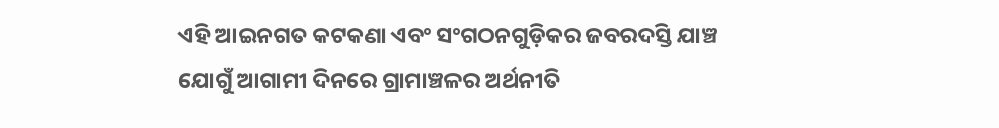ଏହି ଆଇନଗତ କଟକଣା ଏବଂ ସଂଗଠନଗୁଡ଼ିକର ଜବରଦସ୍ତି ଯାଞ୍ଚ ଯୋଗୁଁ ଆଗାମୀ ଦିନରେ ଗ୍ରାମାଞ୍ଚଳର ଅର୍ଥନୀତି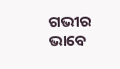ଗଭୀର ଭାବେ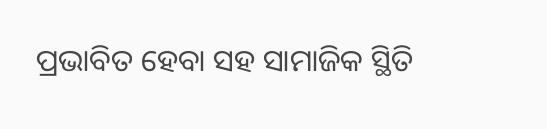ପ୍ରଭାବିତ ହେବା ସହ ସାମାଜିକ ସ୍ଥିତି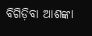ବିଗିଡ଼ିବା ଆଶଙ୍କା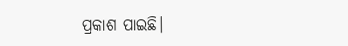ପ୍ରକାଶ ପାଇଛି।